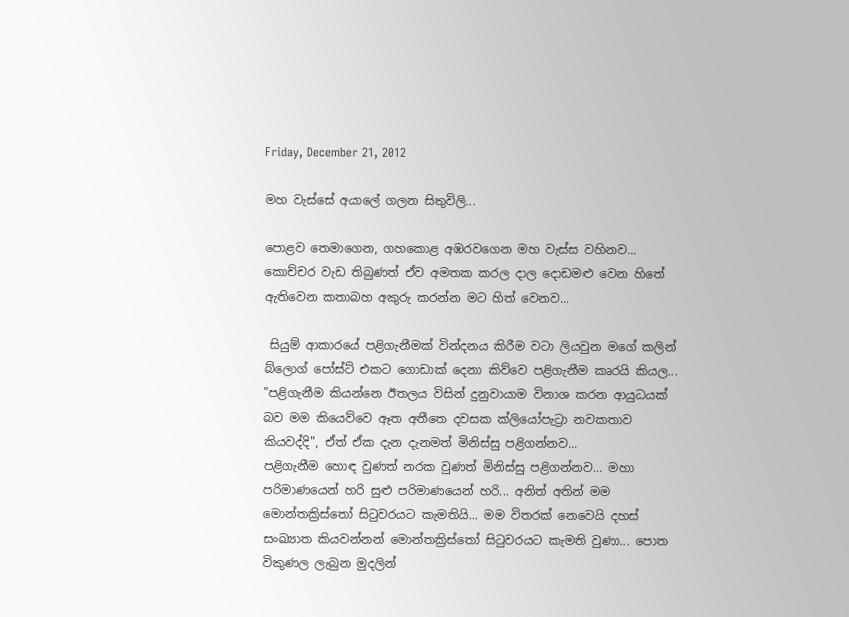Friday, December 21, 2012

මහ වැස්සේ අයාලේ ගලන සිතුවිලි...

පොළව තෙමාගෙන, ගහකොළ අඹරවගෙන මහ වැස්ස වහිනව... කොච්චර වැඩ තිබුණත් ඒව අමතක කරල දාල දොඩමළු වෙන හිතේ ඇතිවෙන කතාබහ අකුරු කරන්න මට හිත් වෙනව...

 සියුම් ආකාරයේ පළිගැනීමක් වින්දනය කිරීම වටා ලියවුන මගේ කලින් බ්ලොග් පෝස්ට් එකට ගොඩාක් දෙනා කිව්වෙ පළිගැනීම කෘරයි කියල...
"පළිගැනීම කියන්නෙ ඊතලය විසින් දුනුවායාම විනාශ කරන ආයුධයක් බව මම කියෙව්වෙ ඈත අතීතෙ දවසක ක්ලියෝපැට්‍රා නවකතාව කියවද්දි", ඒත් ඒක දැන දැනමත් මිනිස්සු පළිගන්නව...
පළිගැනීම හොඳ වුණත් නරක වුණත් මිනිස්සු පළිගන්නව... මහා පරිමාණයෙන් හරි සුළු පරිමාණයෙන් හරි... අනිත් අතින් මම මොන්තක්‍රිස්තෝ සිටුවරයට කැමතියි... මම විතරක් නෙවෙයි දහස් සංඛ්‍යාත කියවන්නන් මොන්තක්‍රිස්තෝ සිටුවරයට කැමති වුණා... පොත විකුණල ලැබුන මුදලින්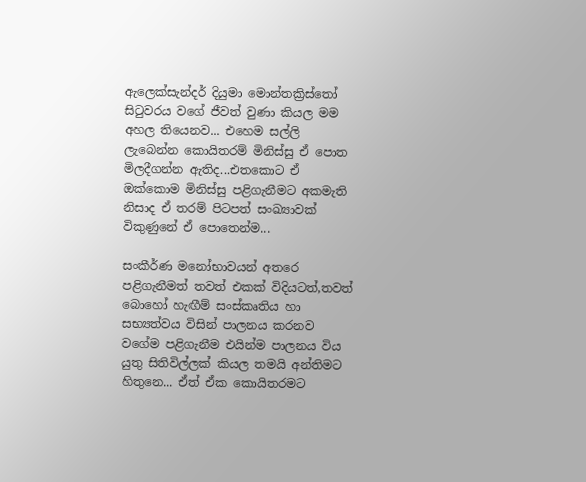ඇලෙක්සැන්දර් දියුමා මොන්තක්‍රිස්තෝ සිටුවරය වගේ ජීවත් වුණා කියල මම අහල තියෙනව... එහෙම සල්ලි ලැබෙන්න කොයිතරම් මිනිස්සු ඒ පොත මිලදීගන්න ඇතිද...එතකොට ඒ ඔක්කොම මිනිස්සු පළිගැනීමට අකමැති නිසාද ඒ තරම් පිටපත් සංඛ්‍යාවක් විකුණුනේ ඒ පොතෙන්ම...

සංකීර්ණ මනෝභාවයන් අතරෙ පළිගැනීමත් තවත් එකක් විදියටත්,තවත් බොහෝ හැඟීම් සංස්කෘතිය හා සභ්‍යත්වය විසින් පාලනය කරනව වගේම පළිගැනීම එයින්ම පාලනය විය යුතු සිතිවිල්ලක් කියල තමයි අන්තිමට හිතුනෙ... ඒත් ඒක කොයිතරමට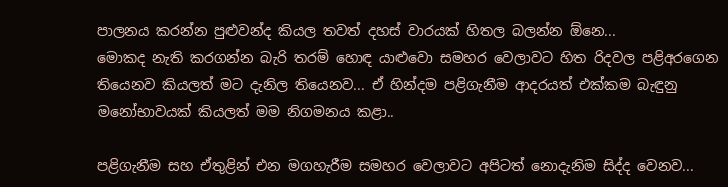පාලනය කරන්න පුළුවන්ද කියල තවත් දහස් වාරයක් හිතල බලන්න ඕනෙ...
මොකද නැති කරගන්න බැරි තරම් හොඳ යාළුවො සමහර වෙලාවට හිත රිදවල පළිඅරගෙන තියෙනව කියලත් මට දැනිල තියෙනව... ඒ හින්දම පළිගැනීම ආදරයත් එක්කම බැඳුනු මනෝභාවයක් කියලත් මම නිගමනය කළා..

පළිගැනීම සහ ඒතුළින් එන මගහැරීම සමහර වෙලාවට අපිටත් නොදැනිම සිද්ද වෙනව...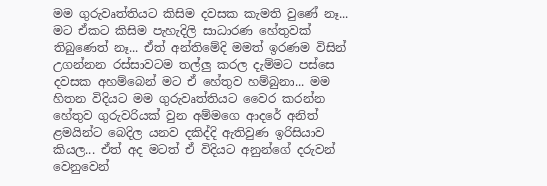මම ගුරුවෘත්තියට කිසිම දවසක කැමති වුණේ නෑ... මට ඒකට කිසිම පැහැදිලි සාධාරණ හේතුවක් තිබුණෙත් නෑ... ඒත් අන්තිමේදි මමත් ඉරණම විසින් උගන්නන රස්සාවටම තල්ලු කරල දැම්මට පස්සෙ දවසක අහම්බෙන් මට ඒ හේතුව හම්බුනා... මම හිතන විදියට මම ගුරුවෘත්තියට වෛර කරන්න හේතුව ගුරුවරියක් වුන අම්මගෙ ආදරේ අනිත් ළමයින්ට බෙදිල යනව දකිද්දි ඇතිවුණ ඉරිසියාව කියල... ඒත් අද මටත් ඒ විදියට අනුන්ගේ දරුවන් වෙනුවෙන්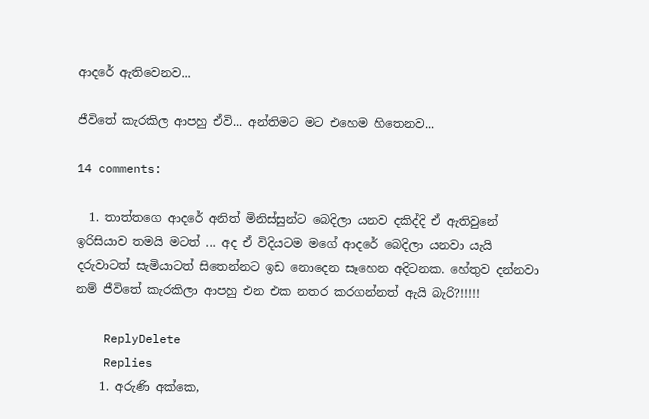ආදරේ ඇතිවෙනව...

ජීවිතේ කැරකිල ආපහු ඒවි... අන්තිමට මට එහෙම හිතෙනව...

14 comments:

  1. තාත්තගෙ ආදරේ අනිත් මිනිස්සුන්ට බෙදිලා යනව දකිද්දි ඒ ඇතිවුනේ ඉරිසියාව තමයි මටත් ... අද ඒ විදියටම මගේ ආදරේ බෙදිලා යනවා යැයි දරුවාටත් සැමියාටත් සිතෙන්නට ඉඩ නොදෙන සෑහෙන අදිටනක. හේතුව දන්නවා නම් ජීවිතේ කැරකිලා ආපහු එන එක නතර කරගන්නත් ඇයි බැරි?!!!!!

    ReplyDelete
    Replies
    1. අරුණි අක්කෙ,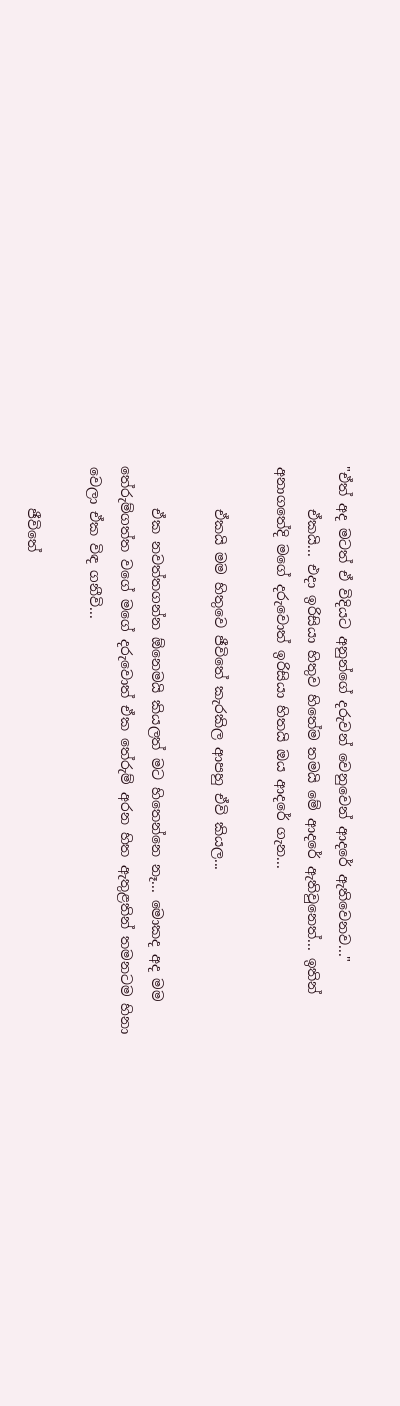"ඒත් අද මටත් ඒ විදියට අනුන්ගේ දරුවන් වෙනුවෙන් ආදරේ ඇතිවෙනව..."
      ඒකයි... එදා ඉරිසියා හිතුව හිතේම තමයි මේ ආදරේ ඇතිවුනෙත්... ඉතින් අනාගතේදි මගේ දරුවොත් ඉරිසියා හිතයි ඔය ආදරේ ගැන...

      ඒකයි මම හිතුවෙ ජීවිතේ කැරකිල ආපහු ඒවි කියල...

      ඒක නවත්තගන්න ඕනෙමයි කියලත් මට හිතෙන්නෙ නෑ... මොකද අද මම තේරුම්ගත්ත වගේ මගේ දරුවොත් ඒක තේරුම් අරන හිත ඇතුළතින් තමනටම හිනා වෙලා ඒක විඳ ගනීවි...

      ජීවිතේ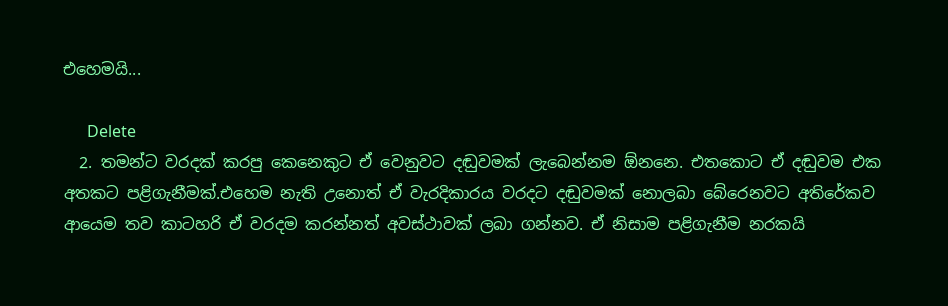එහෙමයි...

      Delete
  2. තමන්ට වරදක් කරපු කෙනෙකුට ඒ වෙනුවට දඬුවමක් ලැබෙන්නම ඕනනෙ. එතකොට ඒ දඬුවම එක අතකට පළිගැනීමක්.එහෙම නැති උනොත් ඒ වැරදිකාරය වරදට දඬුවමක් නොලබා බේරෙනවට අතිරේකව ආයෙම තව කාටහරි ඒ වරදම කරන්නත් අවස්ථාවක් ලබා ගන්නව. ඒ නිසාම පළිගැනීම නරකයි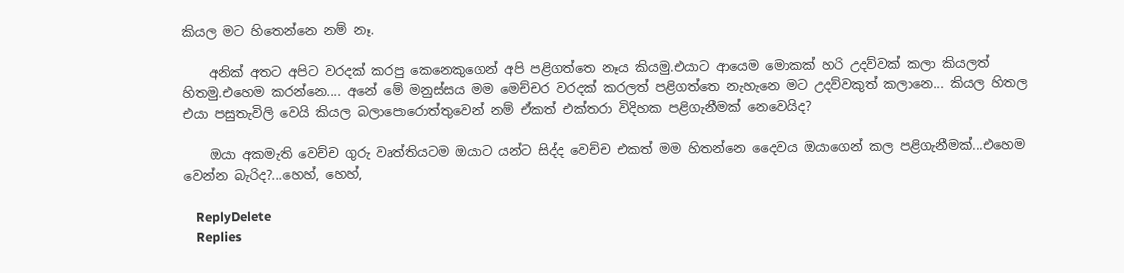කියල මට හිතෙන්නෙ නම් නෑ.

    අනික් අතට අපිට වරදක් කරපු කෙනෙකුගෙන් අපි පළිගත්තෙ නෑය කියමු.එයාට ආයෙම මොකක් හරි උදව්වක් කලා කියලත් හිතමු.එහෙම කරන්නෙ.... අනේ මේ මනුස්සය මම මෙච්චර වරදක් කරලත් පළිගත්තෙ නැහැනෙ මට උදව්වකුත් කලානෙ... කියල හිතල එයා පසුතැවිලි වෙයි කියල බලාපොරොත්තුවෙන් නම් ඒකත් එක්තරා විදිහක පළිගැනීමක් නෙවෙයිද?

    ඔයා අකමැති වෙච්ච ගුරු වෘත්තියටම ඔයාට යන්ට සිද්ද වෙච්ච එකත් මම හිතන්නෙ දෛවය ඔයාගෙන් කල පළිගැනීමක්...එහෙම වෙන්න බැරිද?...හෙහ්, හෙහ්,

    ReplyDelete
    Replies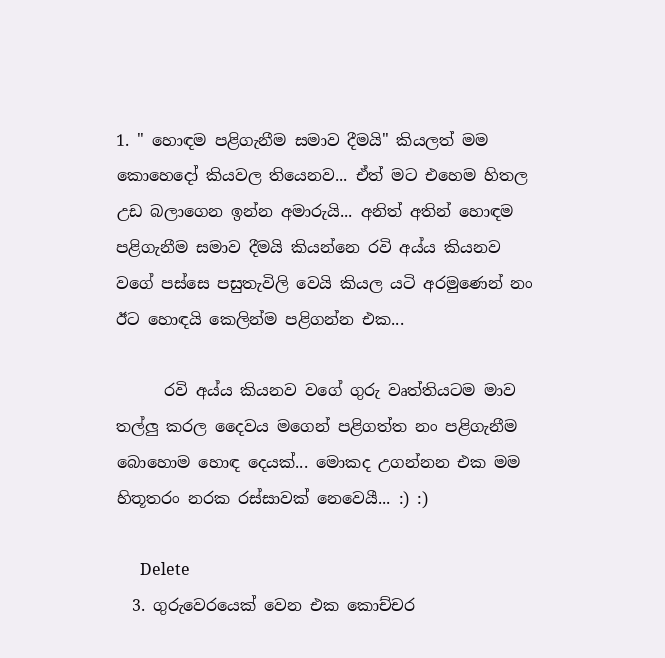1. " හොඳම පළිගැනීම සමාව දීමයි" කියලත් මම කොහෙදෝ කියවල තියෙනව... ඒත් මට එහෙම හිතල උඩ බලාගෙන ඉන්න අමාරුයි... අනිත් අතින් හොඳම පළිගැනීම සමාව දීමයි කියන්නෙ රවි අය්ය කියනව වගේ පස්සෙ පසුතැවිලි වෙයි කියල යටි අරමුණෙන් නං ඊට හොඳයි කෙලින්ම පළිගන්න එක...

      රවි අය්ය කියනව වගේ ගුරු වෘත්තියටම මාව තල්ලු කරල දෛවය මගෙන් පළිගත්ත නං පළිගැනීම බොහොම හොඳ දෙයක්... මොකද උගන්නන එක මම හිතූතරං නරක රස්සාවක් නෙවෙයී... :) :)

      Delete
  3. ගුරුවෙරයෙක් වෙන එක කොච්චර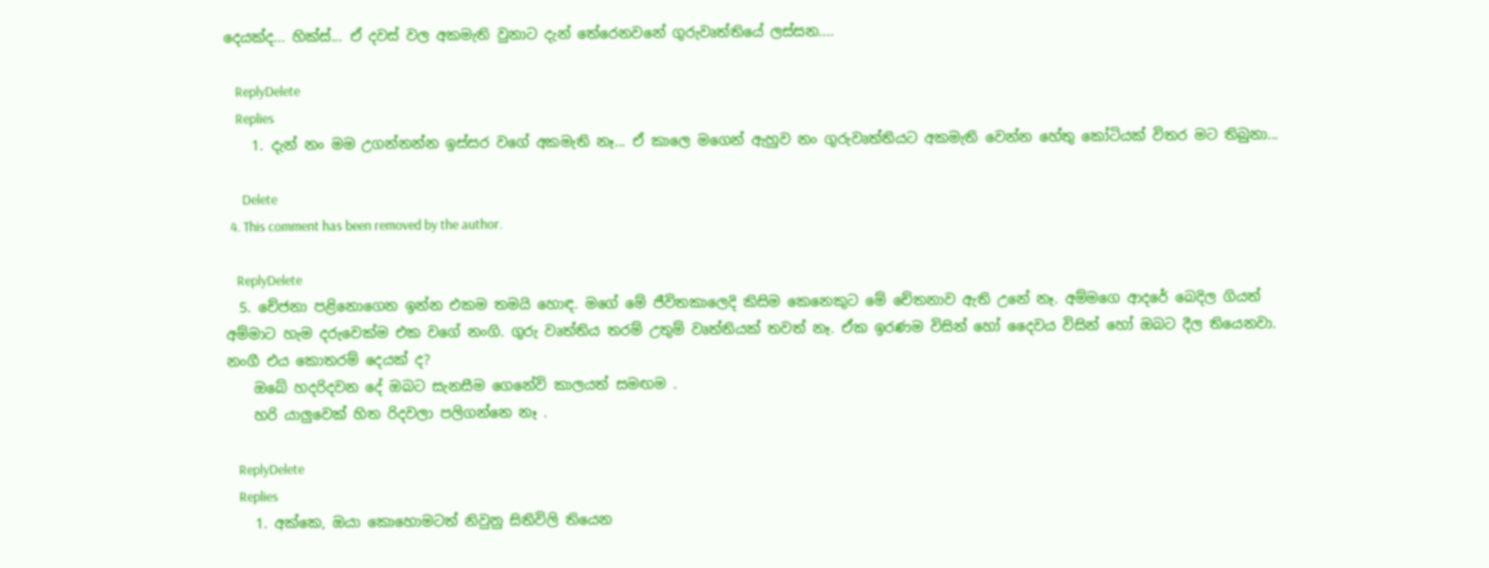දෙයක්ද... හික්ස්... ඒ දවස් වල අකමැති වුනාට දැන් තේරෙනවනේ ගුරුවෘත්තියේ ලස්සන....

    ReplyDelete
    Replies
    1. දැන් නං මම උගන්නන්න ඉස්සර වගේ අකමැති නෑ... ඒ කාලෙ මගෙන් ඇහුව නං ගුරුවෘත්තියට අකමැති වෙන්න හේතු කෝටියක් විතර මට තිබුනා...

      Delete
  4. This comment has been removed by the author.

    ReplyDelete
  5. චේජනා පළිනොගෙන ඉන්න එකම තමයි හොඳ. මගේ මේ ජීවිතකාලෙදි කිසිම කෙනෙකුට මේ චේතනාව ඇති උනේ නෑ. අම්මගෙ ආදරේ බෙදිල ගියත් අම්මාට හැම දරුවෙක්ම එක වගේ නංගි. ගුරු වෘත්තිය තරම් උතුම් වෘත්තියක් තවත් නෑ. ඒක ඉරණම විසින් හෝ දෛවය විසින් හෝ ඔබට දීල තියෙනවා. නංගී එය කොතරම් දෙයක් ද?
    ඔබේ හදරිදවන දේ ඔබට සැනසීම ගෙනේවි කාලයත් සමඟම .
    හරි යාලුවෙක් හිත රිදවලා පලිගන්නෙ නෑ .

    ReplyDelete
    Replies
    1. අක්කෙ, ඔයා කොහොමටත් නිවුනු සිතිවිලි තියෙන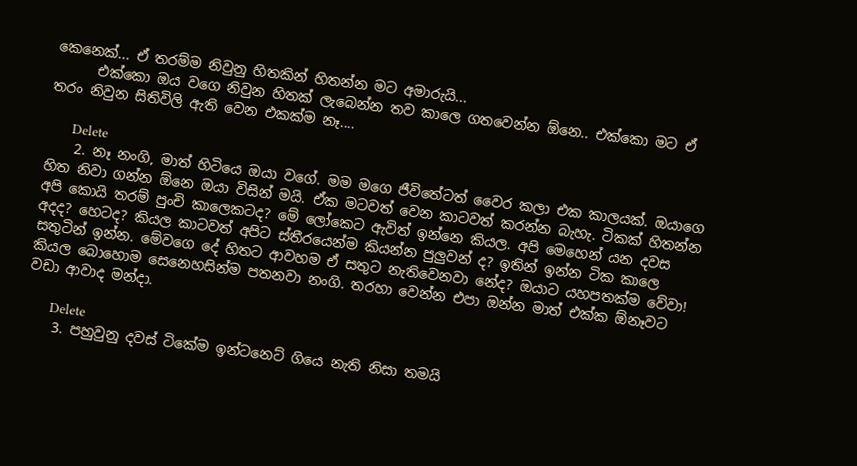කෙනෙක්... ඒ තරම්ම නිවුනු හිතකින් හිතන්න මට අමාරුයි...
      එක්කො ඔය වගෙ නිවුන හිතක් ලැබෙන්න තව කාලෙ ගතවෙන්න ඕනෙ.. එක්කො මට ඒ තරං නිවුන සිතිවිලි ඇති වෙන එකක්ම නෑ....

      Delete
    2. නෑ නංගි, මාත් හිටියෙ ඔයා වගේ. මම මගෙ ජීවිතේටත් වෛර කලා එක කාලයක්. ඔයාගෙ හිත නිවා ගන්න ඕනෙ ඔයා විසින් මයි. ඒක මටවත් වෙන කාටවත් කරන්න බැහැ. ටිකක් හිතන්න අපි කොයි තරම් පුංචි කාලෙකටද? මේ ලෝකෙට ඇවිත් ඉන්නෙ කියල. අපි මෙහෙන් යන දවස අදද? හෙටද? කියල කාටවත් අපිට ස්තීරයෙන්ම කියන්න පුලුවන් ද? ඉතින් ඉන්න ටික කාලෙ සතුටින් ඉන්න. මේවගෙ දේ හිතට ආවහම ඒ සතුට නැතිවෙනවා නේද? ඔයාට යහපතක්ම වේවා! කියල බොහොම සෙනෙහසින්ම පතනවා නංගි. තරහා වෙන්න එපා ඔන්න මාත් එක්ක ඕනෑවට වඩා ආවාද මන්දා.

      Delete
    3. පහුවුනු දවස් ටිකේම ඉන්ටනෙට් ගියෙ නැති නිසා තමයි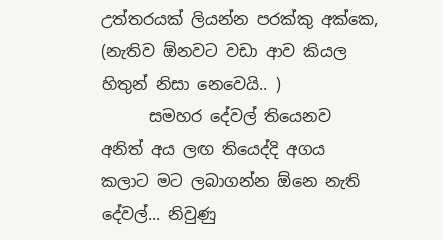උත්තරයක් ලියන්න පරක්කු අක්කෙ, (නැතිව ඕනවට වඩා ආව කියල හිතුන් නිසා නෙවෙයි.. )
      සමහර දේවල් තියෙනව අනිත් අය ලඟ තියෙද්දි අගය කලාට මට ලබාගන්න ඕනෙ නැති දේවල්... නිවුණු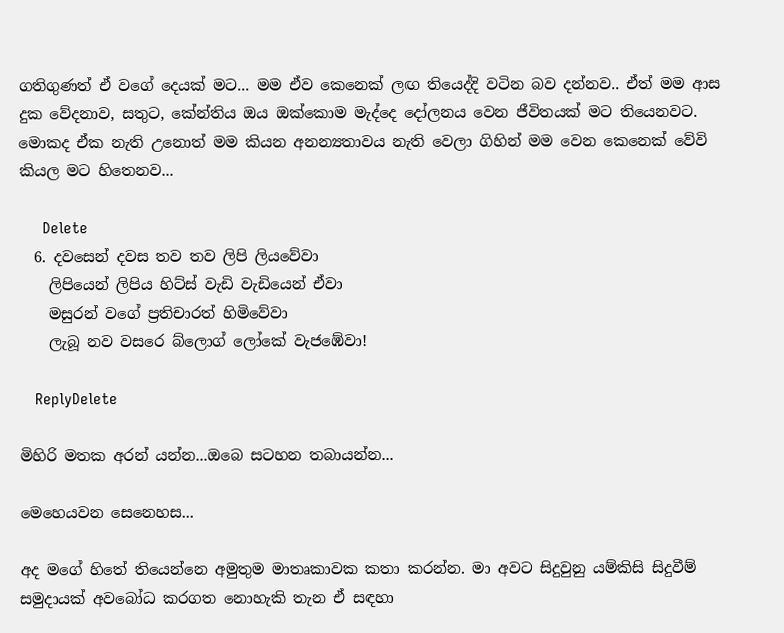ගතිගුණත් ඒ වගේ දෙයක් මට... මම ඒව කෙනෙක් ලඟ තියෙද්දි වටින බව දන්නව.. ඒත් මම ආස දුක වේදනාව, සතුට, කේන්තිය ඔය ඔක්කොම මැද්දෙ දෝලනය වෙන ජීවිතයක් මට තියෙනවට. මොකද ඒක නැති උනොත් මම කියන අනන්‍යතාවය නැති වෙලා ගිහින් මම වෙන කෙනෙක් වේවි කියල මට හිතෙනව...

      Delete
  6. දවසෙන් දවස තව තව ලිපි ලියවේවා
    ලිපියෙන් ලිපිය හිට්ස් වැඩි වැඩියෙන් ඒවා
    මසුරන් වගේ ප්‍රතිචාරත් හිමිවේවා
    ලැබූ නව වසරෙ බ්ලොග් ලෝකේ වැජඹේවා!

    ReplyDelete

මිහිරි මතක අරන් යන්න...ඔබෙ සටහන තබායන්න...

මෙහෙයවන සෙනෙහස...

අද මගේ හිතේ තියෙන්නෙ අමුතුම මාතෘකාවක කතා කරන්න. මා අවට සිදුවුනු යම්කිසි සිදුවීම් සමුදායක් අවබෝධ කරගත නොහැකි තැන ඒ සඳහා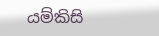යම්කිසි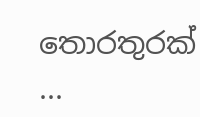තොරතුරක් ...